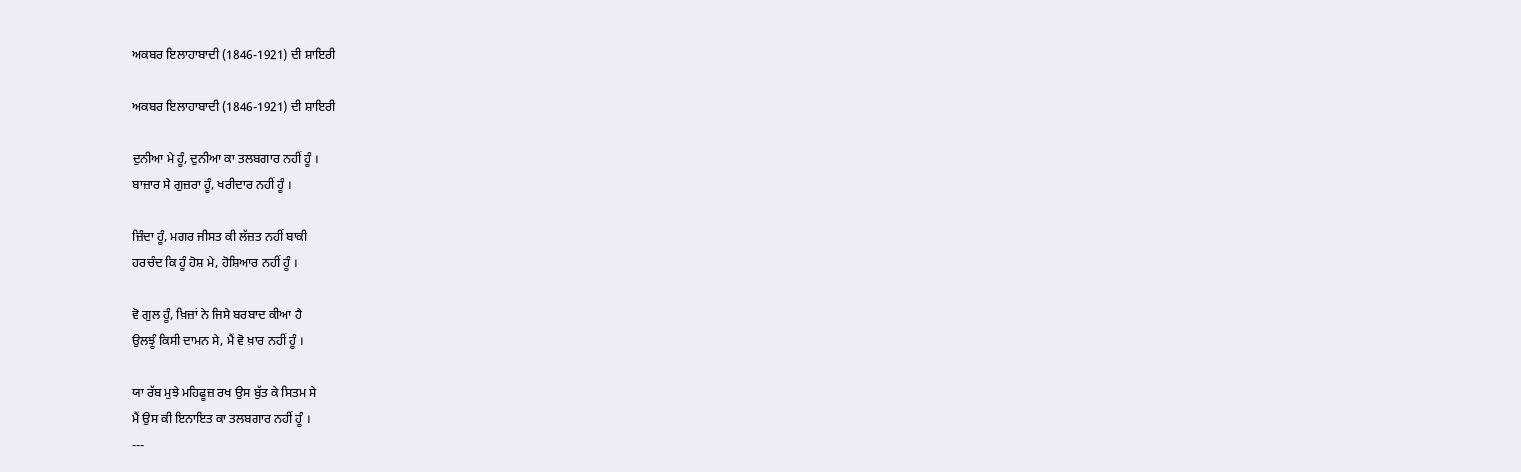ਅਕਬਰ ਇਲਾਹਾਬਾਦੀ (1846-1921) ਦੀ ਸ਼ਾਇਰੀ

ਅਕਬਰ ਇਲਾਹਾਬਾਦੀ (1846-1921) ਦੀ ਸ਼ਾਇਰੀ

ਦੁਨੀਆ ਮੇ ਹੂੰ, ਦੁਨੀਆ ਕਾ ਤਲਬਗਾਰ ਨਹੀਂ ਹੂੰ ।
ਬਾਜ਼ਾਰ ਸੇ ਗੁਜ਼ਰਾ ਹੂੰ, ਖਰੀਦਾਰ ਨਹੀਂ ਹੂੰ ।

ਜ਼ਿੰਦਾ ਹੂੰ, ਮਗਰ ਜੀਸਤ ਕੀ ਲੱਜ਼ਤ ਨਹੀਂ ਬਾਕੀ
ਹਰਚੰਦ ਕਿ ਹੂੰ ਹੋਸ਼ ਮੇ, ਹੋਸ਼ਿਆਰ ਨਹੀਂ ਹੂੰ ।

ਵੋ ਗੁਲ ਹੂੰ, ਖ਼ਿਜ਼ਾਂ ਨੇ ਜਿਸੇ ਬਰਬਾਦ ਕੀਆ ਹੈ
ਉਲਝੂੰ ਕਿਸੀ ਦਾਮਨ ਸੇ, ਮੈਂ ਵੋ ਖ਼ਾਰ ਨਹੀਂ ਹੂੰ ।

ਯਾ ਰੱਬ ਮੁਝੇ ਮਹਿਫੂਜ਼ ਰਖ ਉਸ ਬੁੱਤ ਕੇ ਸਿਤਮ ਸੇ
ਮੈਂ ਉਸ ਕੀ ਇਨਾਇਤ ਕਾ ਤਲਬਗਾਰ ਨਹੀਂ ਹੂੰ ।
---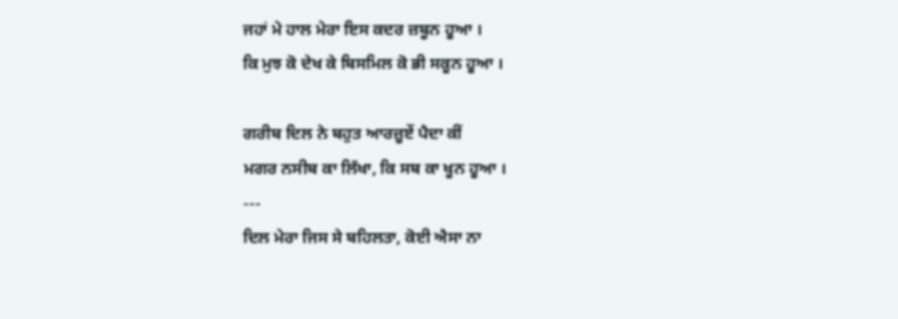ਜਹਾਂ ਮੇ ਹਾਲ ਮੇਰਾ ਇਸ ਕਦਰ ਜ਼ਬੂਨ ਹੂਆ ।
ਕਿ ਮੁਝ ਕੋ ਦੇਖ ਕੇ ਬਿਸਮਿਲ ਕੋ ਭੀ ਸਕੂਨ ਹੂਆ ।

ਗਰੀਬ ਦਿਲ ਨੇ ਬਹੁਤ ਆਰਜ਼ੂਏਂ ਪੈਦਾ ਕੀਂ
ਮਗਰ ਨਸੀਬ ਕਾ ਲਿੱਖਾ, ਕਿ ਸਬ ਕਾ ਖੂਨ ਹੂਆ ।
---
ਦਿਲ ਮੇਰਾ ਜਿਸ ਸੇ ਬਹਿਲਤਾ, ਕੋਈ ਐਸਾ ਨਾ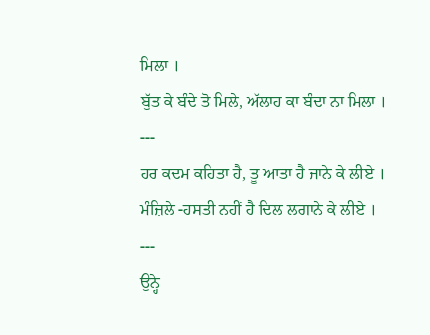ਮਿਲਾ ।
ਬੁੱਤ ਕੇ ਬੰਦੇ ਤੋ ਮਿਲੇ, ਅੱਲਾਹ ਕਾ ਬੰਦਾ ਨਾ ਮਿਲਾ ।
---
ਹਰ ਕਦਮ ਕਹਿਤਾ ਹੈ, ਤੂ ਆਤਾ ਹੈ ਜਾਨੇ ਕੇ ਲੀਏ ।
ਮੰਜ਼ਿਲੇ -ਹਸਤੀ ਨਹੀਂ ਹੈ ਦਿਲ ਲਗਾਨੇ ਕੇ ਲੀਏ ।
---
ਉਨ੍ਹੇ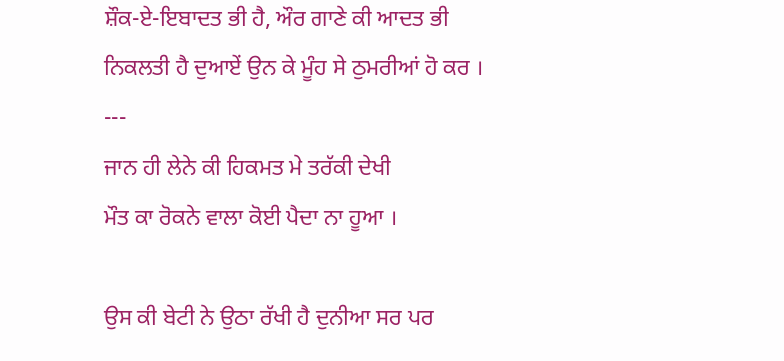ਸ਼ੌਕ-ਏ-ਇਬਾਦਤ ਭੀ ਹੈ, ਔਰ ਗਾਣੇ ਕੀ ਆਦਤ ਭੀ
ਨਿਕਲਤੀ ਹੈ ਦੁਆਏਂ ਉਨ ਕੇ ਮੂੰਹ ਸੇ ਠੁਮਰੀਆਂ ਹੋ ਕਰ ।
---
ਜਾਨ ਹੀ ਲੇਨੇ ਕੀ ਹਿਕਮਤ ਮੇ ਤਰੱਕੀ ਦੇਖੀ
ਮੌਤ ਕਾ ਰੋਕਨੇ ਵਾਲਾ ਕੋਈ ਪੈਦਾ ਨਾ ਹੂਆ ।

ਉਸ ਕੀ ਬੇਟੀ ਨੇ ਉਠਾ ਰੱਖੀ ਹੈ ਦੁਨੀਆ ਸਰ ਪਰ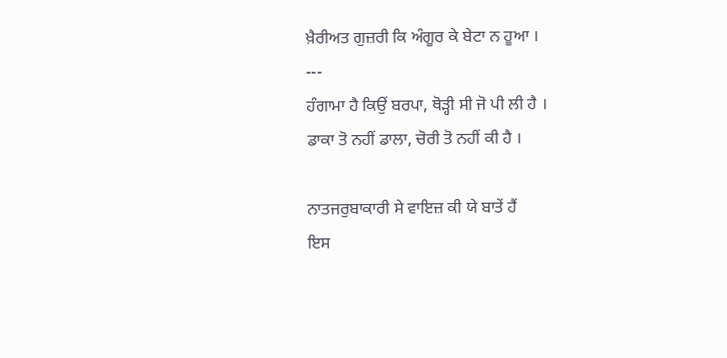ਖ਼ੈਰੀਅਤ ਗੁਜ਼ਰੀ ਕਿ ਅੰਗੂਰ ਕੇ ਬੇਟਾ ਨ ਹੂਆ ।
---
ਹੰਗਾਮਾ ਹੈ ਕਿਉਂ ਬਰਪਾ, ਥੋੜ੍ਹੀ ਸੀ ਜੋ ਪੀ ਲੀ ਹੈ ।
ਡਾਕਾ ਤੋ ਨਹੀਂ ਡਾਲਾ, ਚੋਰੀ ਤੋ ਨਹੀਂ ਕੀ ਹੈ ।

ਨਾਤਜਰੁਬਾਕਾਰੀ ਸੇ ਵਾਇਜ਼ ਕੀ ਯੇ ਬਾਤੇਂ ਹੈਂ
ਇਸ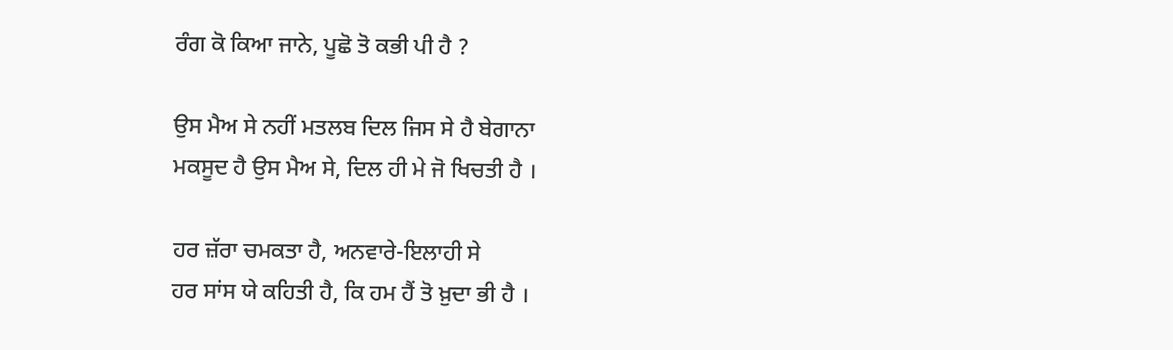ਰੰਗ ਕੋ ਕਿਆ ਜਾਨੇ, ਪੂਛੋ ਤੋ ਕਭੀ ਪੀ ਹੈ ?

ਉਸ ਮੈਅ ਸੇ ਨਹੀਂ ਮਤਲਬ ਦਿਲ ਜਿਸ ਸੇ ਹੈ ਬੇਗਾਨਾ
ਮਕਸੂਦ ਹੈ ਉਸ ਮੈਅ ਸੇ, ਦਿਲ ਹੀ ਮੇ ਜੋ ਖਿਚਤੀ ਹੈ ।

ਹਰ ਜ਼ੱਰਾ ਚਮਕਤਾ ਹੈ, ਅਨਵਾਰੇ-ਇਲਾਹੀ ਸੇ
ਹਰ ਸਾਂਸ ਯੇ ਕਹਿਤੀ ਹੈ, ਕਿ ਹਮ ਹੈਂ ਤੋ ਖ਼ੁਦਾ ਭੀ ਹੈ ।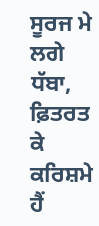ਸੂਰਜ ਮੇ ਲਗੇ ਧੱਬਾ, ਫ਼ਿਤਰਤ ਕੇ ਕਰਿਸ਼ਮੇ ਹੈਂ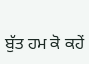ਬੁੱਤ ਹਮ ਕੋ ਕਹੇਂ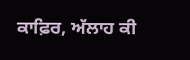ਕਾਫ਼ਿਰ, ਅੱਲਾਹ ਕੀ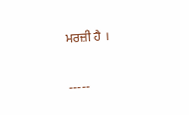ਮਰਜ਼ੀ ਹੈ ।

-----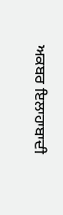ਅਕਬਰ ਇਲਾਹਾਬਾਦੀ